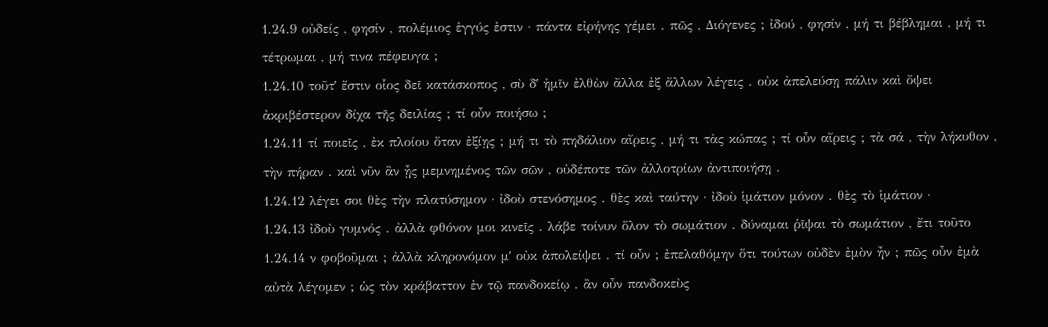1.24.9 οὐδείς , φησίν , πολέμιος ἐγγύς ἐστιν · πάντα εἰρήνης γέμει . πῶς , Διόγενες ; ἰδού , φησίν , μή τι βέβλημαι , μή τι τέτρωμαι , μή τινα πέφευγα ;
1.24.10 τοῦτʹ ἔστιν οἷος δεῖ κατάσκοπος , σὺ δʹ ἡμῖν ἐλθὼν ἄλλα ἐξ ἄλλων λέγεις . οὐκ ἀπελεύσῃ πάλιν καὶ ὄψει ἀκριβέστερον δίχα τῆς δειλίας ; τί οὖν ποιήσω ;
1.24.11 τί ποιεῖς , ἐκ πλοίου ὅταν ἐξίῃς ; μή τι τὸ πηδάλιον αἴρεις , μή τι τὰς κώπας ; τί οὖν αἴρεις ; τὰ σά , τὴν λήκυθον , τὴν πήραν . καὶ νῦν ἂν ᾖς μεμνημένος τῶν σῶν , οὐδέποτε τῶν ἀλλοτρίων ἀντιποιήσῃ .
1.24.12 λέγει σοι θὲς τὴν πλατύσημον · ἰδοὺ στενόσημος . θὲς καὶ ταύτην · ἰδοὺ ἱμάτιον μόνον . θὲς τὸ ἱμάτιον ·
1.24.13 ἰδοὺ γυμνός . ἀλλὰ φθόνον μοι κινεῖς . λάβε τοίνυν ὅλον τὸ σωμάτιον . δύναμαι ῥῖψαι τὸ σωμάτιον , ἔτι τοῦτο
1.24.14 ν φοβοῦμαι ; ἀλλὰ κληρονόμον μʹ οὐκ ἀπολείψει . τί οὖν ; ἐπελαθόμην ὅτι τούτων οὐδὲν ἐμὸν ἦν ; πῶς οὖν ἐμὰ αὐτὰ λέγομεν ; ὡς τὸν κράβαττον ἐν τῷ πανδοκείῳ . ἂν οὖν πανδοκεὺς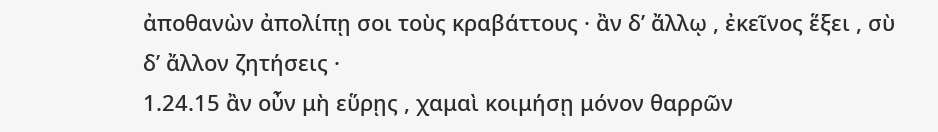ἀποθανὼν ἀπολίπῃ σοι τοὺς κραβάττους · ἂν δʹ ἄλλῳ , ἐκεῖνος ἕξει , σὺ δʹ ἄλλον ζητήσεις ·
1.24.15 ἂν οὖν μὴ εὕρῃς , χαμαὶ κοιμήσῃ μόνον θαρρῶν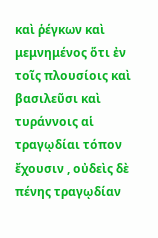καὶ ῥέγκων καὶ μεμνημένος ὅτι ἐν τοῖς πλουσίοις καὶ βασιλεῦσι καὶ τυράννοις αἱ τραγῳδίαι τόπον ἔχουσιν , οὐδεὶς δὲ πένης τραγῳδίαν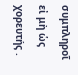συμπληροῖ εἰ μὴ ὡς χορευτής .